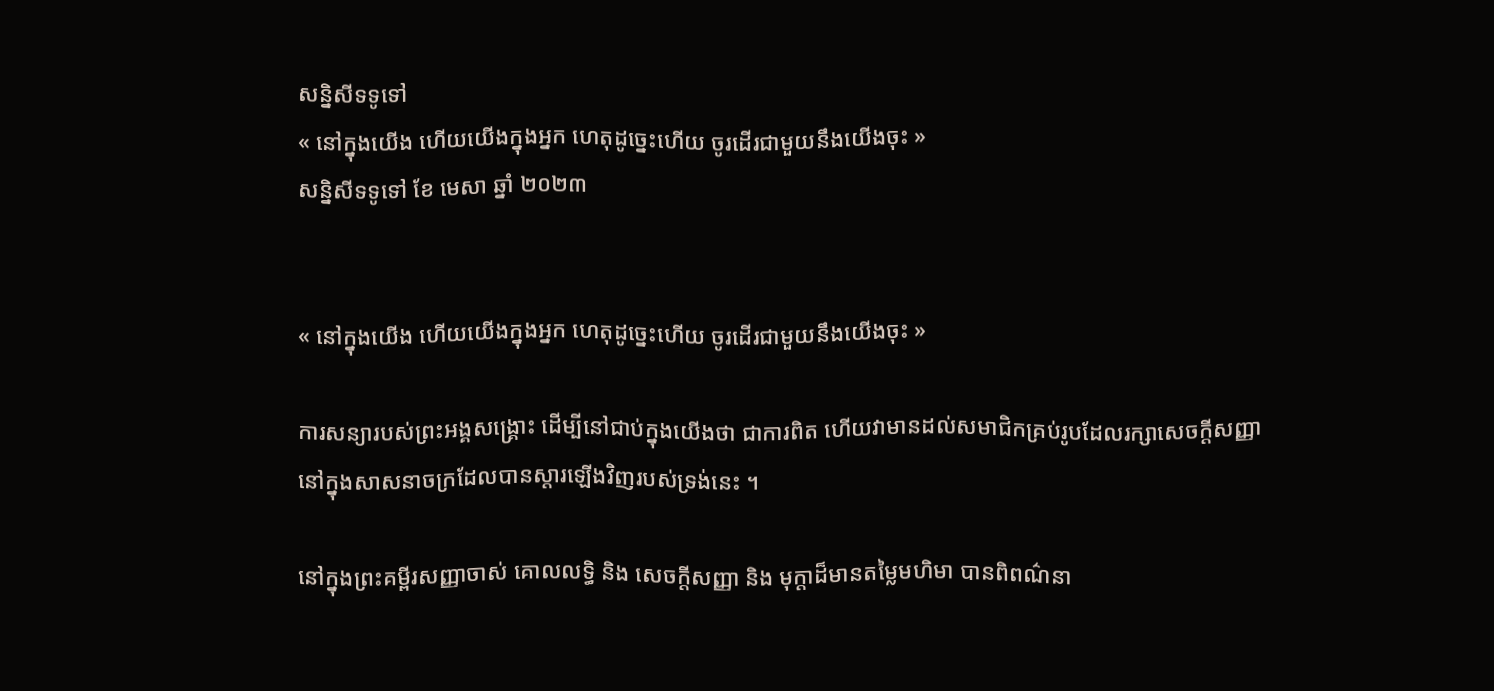សន្និសីទទូទៅ
« នៅក្នុងយើង ហើយយើងក្នុងអ្នក ហេតុដូច្នេះហើយ ចូរដើរជាមួយនឹងយើងចុះ »
សន្និសីទទូទៅ ខែ មេសា ឆ្នាំ ២០២៣


« នៅក្នុងយើង ហើយយើងក្នុងអ្នក ហេតុដូច្នេះហើយ ចូរដើរជាមួយនឹងយើងចុះ »

ការសន្យារបស់ព្រះអង្គសង្គ្រោះ ដើម្បីនៅជាប់ក្នុងយើងថា ជាការពិត ហើយវាមានដល់សមាជិកគ្រប់រូបដែលរក្សាសេចក្ដីសញ្ញា នៅក្នុងសាសនាចក្រដែលបានស្ដារឡើងវិញរបស់ទ្រង់នេះ ។

នៅក្នុងព្រះគម្ពីរសញ្ញាចាស់ គោលលទ្ធិ និង សេចក្តីសញ្ញា និង មុក្តាដ៏មានតម្លៃមហិមា បានពិពណ៌នា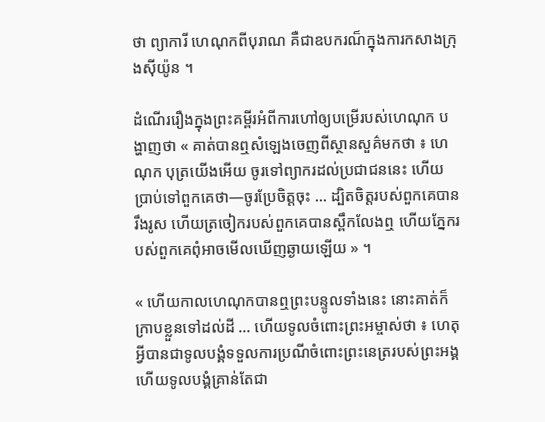ថា ព្យាការី ហេណុកពីបុរាណ គឺជាឧបករណ៏ក្នុងការកសាងក្រុងស៊ីយ៉ូន ។

ដំណើររឿងក្នុងព្រះគម្ពីរអំពីការហៅឲ្យបម្រើរបស់ហេណុក បង្ហាញថា « គាត់បានឮសំឡេងចេញពីស្ថានសួគ៌មកថា ៖ ហេណុក បុត្រយើងអើយ ចូរទៅព្យាករដល់ប្រជាជននេះ ហើយប្រាប់ទៅពួកគេថា—ចូរប្រែចិត្តចុះ … ដ្បិតចិត្តរបស់ពួកគេបានរឹងរូស ហើយត្រចៀករបស់ពួកគេបានស្ពឹកលែងឮ ហើយភ្នែករបស់ពួកគេពុំអាចមើលឃើញឆ្ងាយឡើយ » ។

« ហើយកាលហេណុកបានឮព្រះបន្ទូលទាំងនេះ នោះគាត់ក៏ក្រាបខ្លួនទៅដល់ដី … ហើយទូលចំពោះព្រះអម្ចាស់ថា ៖ ហេតុអ្វីបានជាទូលបង្គំទទួលការប្រណីចំពោះព្រះនេត្ររបស់ព្រះអង្គ ហើយទូលបង្គំគ្រាន់តែជា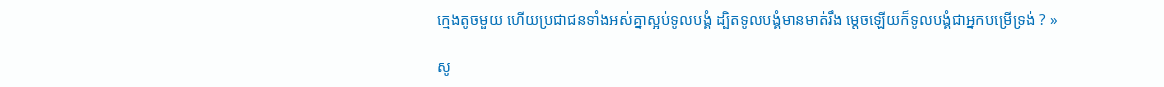ក្មេងតូចមួយ ហើយប្រជាជនទាំងអស់គ្នាស្អប់ទូលបង្គំ ដ្បិតទូលបង្គំមានមាត់រឹង ម្ដេចឡើយក៏ទូលបង្គំជាអ្នកបម្រើទ្រង់ ? »

សូ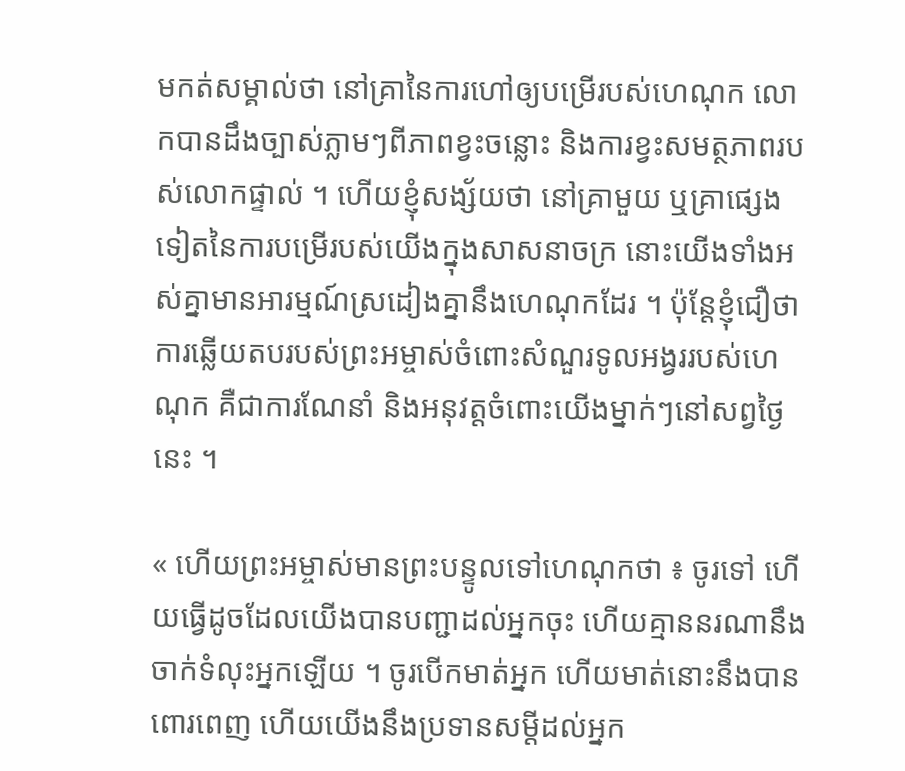មកត់សម្គាល់ថា នៅគ្រានៃការហៅឲ្យបម្រើរបស់ហេណុក លោកបានដឹងច្បាស់ភ្លាមៗពីភាពខ្វះចន្លោះ និងការខ្វះសមត្ថភាពរបស់លោកផ្ទាល់ ។ ហើយខ្ញុំសង្ស័យថា នៅគ្រាមួយ ឬគ្រាផ្សេងទៀតនៃការបម្រើរបស់យើងក្នុងសាសនាចក្រ នោះយើងទាំងអស់គ្នាមានអារម្មណ៍ស្រដៀងគ្នានឹងហេណុកដែរ ។ ប៉ុន្តែខ្ញុំជឿថា ការឆ្លើយតបរបស់ព្រះអម្ចាស់ចំពោះសំណួរទូលអង្វររបស់ហេណុក គឺជាការណែនាំ និងអនុវត្តចំពោះយើងម្នាក់ៗនៅសព្វថ្ងៃនេះ ។

« ហើយព្រះអម្ចាស់មានព្រះបន្ទូលទៅហេណុកថា ៖ ចូរទៅ ហើយធ្វើដូចដែលយើងបានបញ្ជាដល់អ្នកចុះ ហើយគ្មាននរណានឹងចាក់ទំលុះអ្នកឡើយ ។ ចូរបើកមាត់អ្នក ហើយមាត់នោះនឹងបានពោរពេញ ហើយយើងនឹងប្រទានសម្ដីដល់អ្នក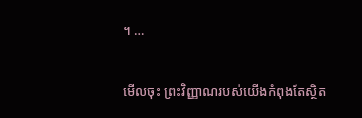។ …

មើលចុះ ព្រះវិញ្ញាណរបស់យើងកំពុងតែស្ថិត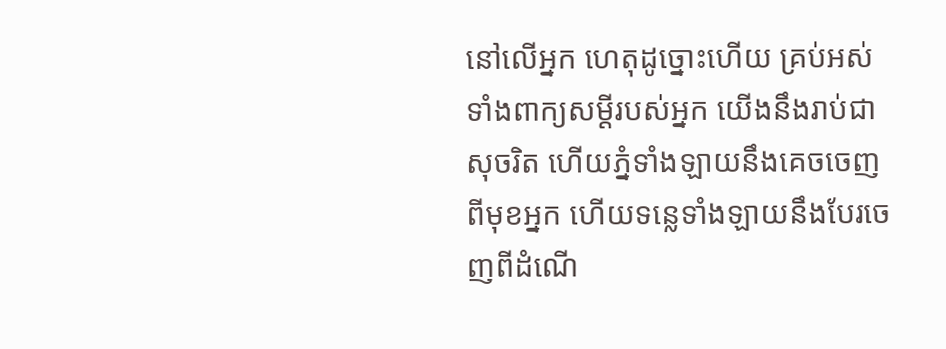នៅលើអ្នក ហេតុដូច្នោះហើយ គ្រប់អស់ទាំងពាក្យសម្ដីរបស់អ្នក យើងនឹងរាប់ជាសុចរិត ហើយភ្នំទាំងឡាយនឹងគេចចេញពីមុខអ្នក ហើយទន្លេទាំងឡាយនឹងបែរចេញពីដំណើ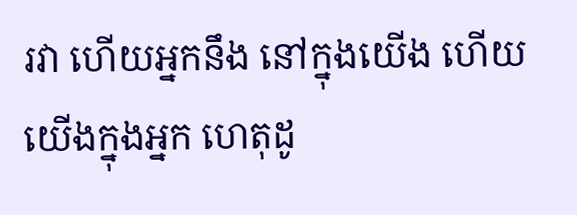រវា ហើយអ្នកនឹង នៅក្នុងយើង ហើយយើងក្នុងអ្នក ហេតុដូ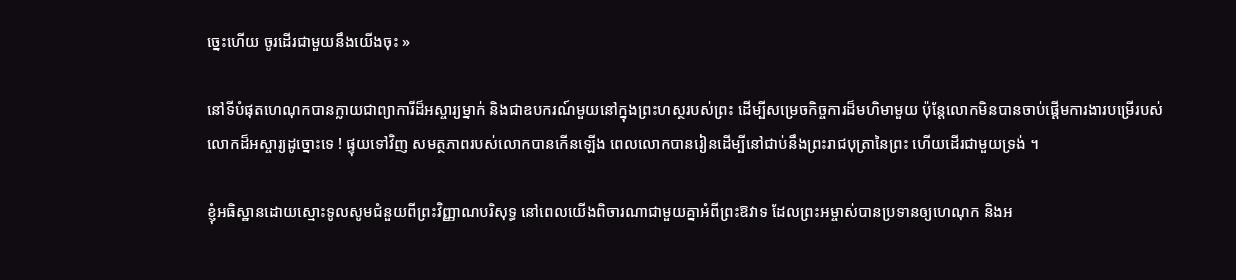ច្នេះហើយ ចូរដើរជាមួយនឹងយើងចុះ »

នៅទីបំផុតហេណុកបានក្លាយជាព្យាការីដ៏អស្ចារ្យម្នាក់ និងជាឧបករណ៍មួយនៅក្នុងព្រះហស្ថរបស់ព្រះ ដើម្បីសម្រេចកិច្ចការដ៏មហិមាមួយ ប៉ុន្តែលោកមិនបានចាប់ផ្ដើមការងារបម្រើរបស់លោកដ៏អស្ចារ្យដូច្នោះទេ ! ផ្ទុយទៅវិញ សមត្ថភាពរបស់លោកបានកើនឡើង ពេលលោកបានរៀនដើម្បីនៅជាប់នឹងព្រះរាជបុត្រានៃព្រះ ហើយដើរជាមួយទ្រង់ ។

ខ្ញុំអធិស្ឋានដោយស្មោះទូលសូមជំនួយពីព្រះវិញ្ញាណបរិសុទ្ធ នៅពេលយើងពិចារណាជាមួយគ្នាអំពីព្រះឱវាទ ដែលព្រះអម្ចាស់បានប្រទានឲ្យហេណុក និងអ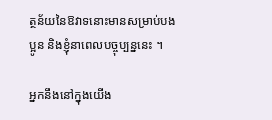ត្ថន័យនៃឱវាទនោះមានសម្រាប់បងប្អូន និងខ្ញុំនាពេលបច្ចុប្បន្ននេះ ។

អ្នកនឹងនៅក្នុងយើង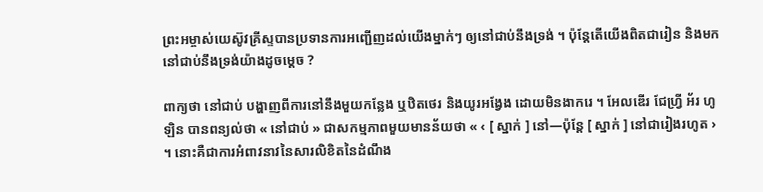ព្រះអម្ចាស់យេស៊ូវគ្រីស្ទបានប្រទានការអញ្ជើញដល់យើងម្នាក់ៗ ឲ្យនៅជាប់នឹងទ្រង់ ។ ប៉ុន្ដែតើយើងពិតជារៀន និងមកនៅជាប់នឹងទ្រង់យ៉ាងដូចម្ដេច ?

ពាក្យថា នៅជាប់ បង្ហាញពីការនៅនឹងមួយកន្លែង ឬឋិតថេរ និងយូរអង្វែង ដោយមិនងាករេ ។ អែលឌើរ ជែហ្វ្រី អ័រ ហូឡិន បានពន្យល់ថា « នៅជាប់ » ជាសកម្មភាពមួយមានន័យថា « ‹ [ ស្នាក់ ] នៅ—ប៉ុន្តែ [ ស្នាក់ ] នៅជារៀងរហូត › ។ នោះគឺជាការអំពាវនាវនៃសារលិខិតនៃដំណឹង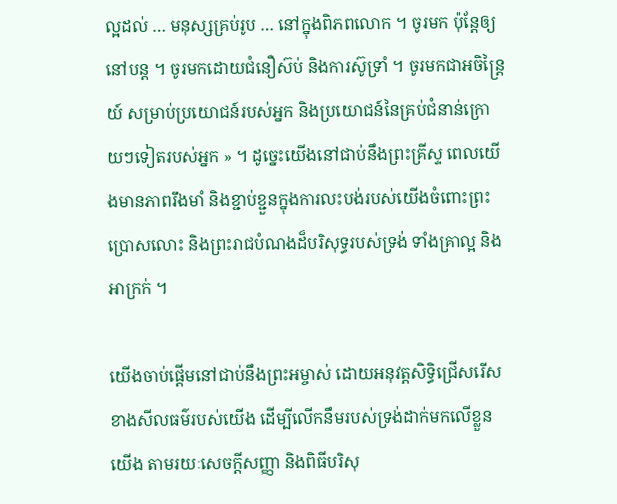ល្អដល់ … មនុស្សគ្រប់រូប … នៅក្នុងពិភពលោក ។ ចូរមក ប៉ុន្តែឲ្យនៅបន្ត ។ ចូរមកដោយជំនឿស៊ប់ និងការស៊ូទ្រាំ ។ ចូរមកជាអចិន្ត្រៃយ៍ សម្រាប់ប្រយោជន៍របស់អ្នក និងប្រយោជន៍នៃគ្រប់ជំនាន់ក្រោយៗទៀតរបស់អ្នក » ។ ដូច្នេះយើងនៅជាប់នឹងព្រះគ្រីស្ទ ពេលយើងមានភាពរឹងមាំ និងខ្ជាប់ខ្ជួនក្នុងការលះបង់របស់យើងចំពោះព្រះប្រោសលោះ និងព្រះរាជបំណងដ៏បរិសុទ្ធរបស់ទ្រង់ ទាំងគ្រាល្អ និងអាក្រក់ ។

យើងចាប់ផ្ដើមនៅជាប់នឹងព្រះអម្ចាស់ ដោយអនុវត្តសិទ្ធិជ្រើសរើសខាងសីលធម៌របស់យើង ដើម្បីលើកនឹមរបស់ទ្រង់ដាក់មកលើខ្លួនយើង តាមរយៈសេចក្ដីសញ្ញា និងពិធីបរិសុ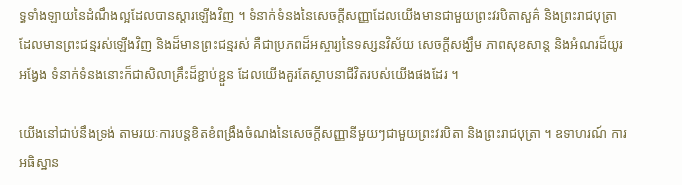ទ្ធទាំងឡាយនៃដំណឹងល្អដែលបានស្ដារឡើងវិញ ។ ទំនាក់ទំនងនៃសេចក្តីសញ្ញាដែលយើងមានជាមួយព្រះវរបិតាសួគ៌ និងព្រះរាជបុត្រាដែលមានព្រះជន្មរស់ឡើងវិញ និងដ៏មានព្រះជន្មរស់ គឺជាប្រភពដ៏អស្ចារ្យនៃទស្សនវិស័យ សេចក្ដីសង្ឃឹម ភាពសុខសាន្ត និងអំណរដ៏យូរអង្វែង ទំនាក់ទំនងនោះក៏ជាសិលាគ្រឹះដ៏ខ្ជាប់ខ្ជួន ដែលយើងគួរតែស្ថាបនាជីវិតរបស់យើងផងដែរ ។

យើងនៅជាប់នឹងទ្រង់ តាមរយៈការបន្តខិតខំពង្រឹងចំណងនៃសេចក្ដីសញ្ញានីមួយៗជាមួយព្រះវរបិតា និងព្រះរាជបុត្រា ។ ឧទាហរណ៍ ការអធិស្ឋាន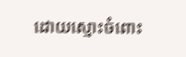ដោយស្មោះចំពោះ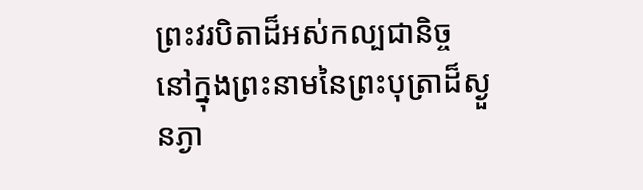ព្រះវរបិតាដ៏អស់កល្បជានិច្ច នៅក្នុងព្រះនាមនៃព្រះបុត្រាដ៏ស្ងួនភ្ងា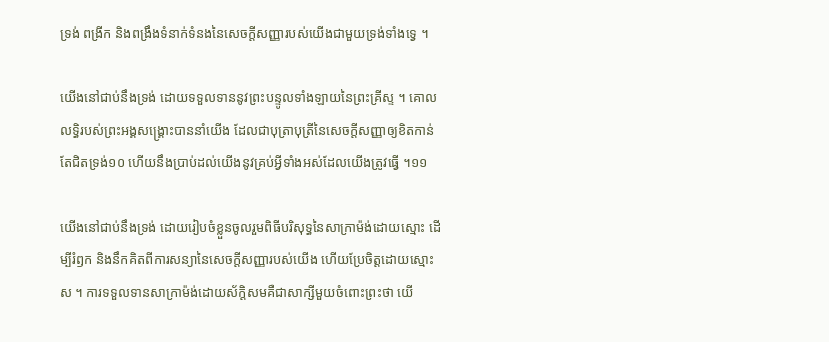ទ្រង់ ពង្រីក និងពង្រឹងទំនាក់ទំនងនៃសេចក្ដីសញ្ញារបស់យើងជាមួយទ្រង់ទាំងទ្វេ ។

យើងនៅជាប់នឹងទ្រង់ ដោយទទួលទាននូវព្រះបន្ទូលទាំងឡាយនៃព្រះគ្រីស្ទ ។ គោលលទ្ធិរបស់ព្រះអង្គសង្រ្គោះបាននាំយើង ដែលជាបុត្រាបុត្រីនៃសេចក្ដីសញ្ញាឲ្យខិតកាន់តែជិតទ្រង់១០ ហើយនឹងប្រាប់ដល់យើងនូវគ្រប់អ្វីទាំងអស់ដែលយើងត្រូវធ្វើ ។១១

យើងនៅជាប់នឹងទ្រង់ ដោយរៀបចំខ្លួនចូលរួមពិធីបរិសុទ្ធនៃសាក្រាម៉ង់ដោយស្មោះ ដើម្បីរំឭក និងនឹកគិតពីការសន្យានៃសេចក្ដីសញ្ញារបស់យើង ហើយប្រែចិត្តដោយស្មោះស ។ ការទទួលទានសាក្រាម៉ង់ដោយស័ក្ដិសមគឺជាសាក្សីមួយចំពោះព្រះថា យើ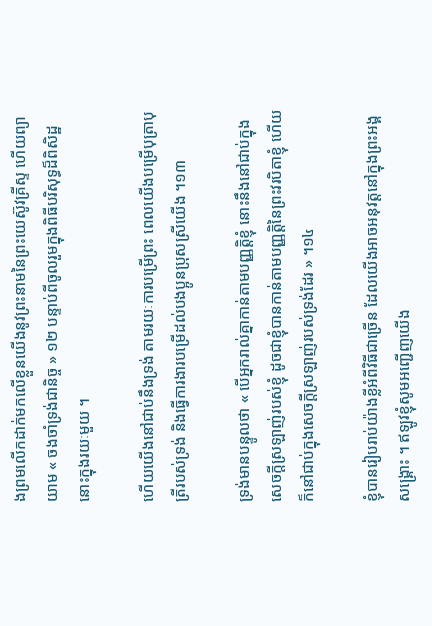ងព្រមលើកដាក់មកលើខ្លួនយើងនូវព្រះនាមនៃព្រះយេស៊ូវគ្រីស្ទ ហើយព្យាយាម « ចងចាំទ្រង់ជានិច្ច » ១២ បន្ទាប់ពីចូលរួមក្នុងពិធីបរិសុទ្ធដ៏ពិសិដ្ឋនោះក្នុងរយៈមួយ ។

ហើយយើងនៅជាប់នឹងទ្រង់ តាមរយៈការបម្រើព្រះ ពេលយើងបម្រើបុត្រាបុត្រីរបស់ទ្រង់ និងធ្វើការងារបម្រើដល់បងប្អូនប្រុសស្រីយើង ។១៣

ទ្រង់មានបន្ទូលថា « បើអ្នករាល់គ្នាកាន់តាមបញ្ញត្តិខ្ញុំ នោះនឹងនៅជាប់ក្នុងសេចក្តីស្រឡាញ់របស់ខ្ញុំ ដូចជាខ្ញុំបានកាន់តាមបញ្ញត្តិនៃព្រះវរបិតាខ្ញុំ ហើយក៏នៅជាប់ក្នុងសេចក្តីស្រឡាញ់របស់ទ្រង់ដែរ » ។១៤

ខ្ញុំបានរៀបរាប់យ៉ាងខ្លីអំពីវិធីជាច្រើន ដែលយើងអាចអនុវត្តនៅក្នុងព្រះអង្គសង្គ្រោះ ។ ឥឡូវខ្ញុំសូមអញ្ជើញយើង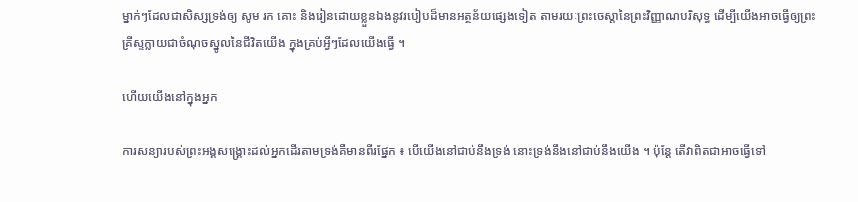ម្នាក់ៗដែលជាសិស្សទ្រង់ឲ្យ សូម រក គោះ និងរៀនដោយខ្លួនឯងនូវរបៀបដ៏មានអត្ថន័យផ្សេងទៀត តាមរយៈព្រះចេស្តានៃព្រះវិញ្ញាណបរិសុទ្ធ ដើម្បីយើងអាចធ្វើឲ្យព្រះគ្រីស្ទក្លាយជាចំណុចស្នូលនៃជីវិតយើង ក្នុងគ្រប់អ្វីៗដែលយើងធ្វើ ។

ហើយយើងនៅក្នុងអ្នក

ការសន្យារបស់ព្រះអង្គសង្រ្គោះដល់អ្នកដើរតាមទ្រង់គឺមានពីរផ្នែក ៖ បើយើងនៅជាប់នឹងទ្រង់ នោះទ្រង់នឹងនៅជាប់នឹងយើង ។ ប៉ុន្តែ តើវាពិតជាអាចធ្វើទៅ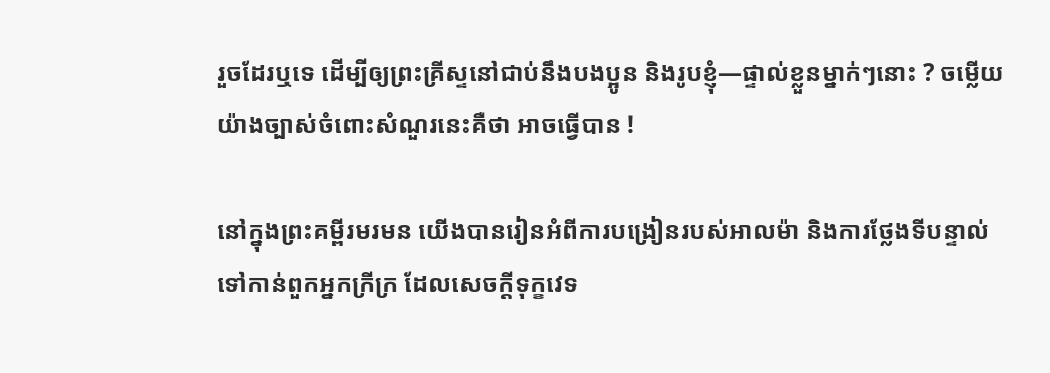រួចដែរឬទេ ដើម្បីឲ្យព្រះគ្រីស្ទនៅជាប់នឹងបងប្អូន និងរូបខ្ញុំ—ផ្ទាល់ខ្លួនម្នាក់ៗនោះ ? ចម្លើយយ៉ាងច្បាស់ចំពោះសំណួរនេះគឺថា អាចធ្វើបាន !

នៅក្នុងព្រះគម្ពីរមរមន យើងបានរៀនអំពីការបង្រៀនរបស់អាលម៉ា និងការថ្លែងទីបន្ទាល់ទៅកាន់ពួកអ្នកក្រីក្រ ដែលសេចក្តីទុក្ខវេទ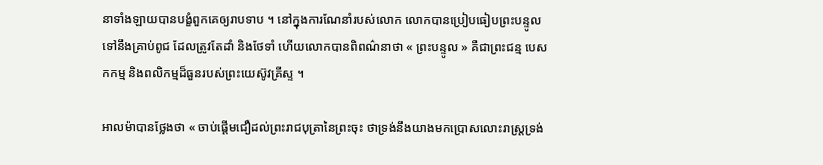នាទាំងឡាយបានបង្ខំពួកគេឲ្យរាបទាប ។ នៅក្នុងការណែនាំរបស់លោក លោកបានប្រៀបធៀបព្រះបន្ទូលទៅនឹងគ្រាប់ពូជ ដែលត្រូវតែដាំ និងថែទាំ ហើយលោកបានពិពណ៌នាថា « ព្រះបន្ទូល » គឺជាព្រះជន្ម បេសកកម្ម និងពលិកម្មដ៏ធួនរបស់ព្រះយេស៊ូវគ្រីស្ទ ។

អាលម៉ាបានថ្លែងថា « ចាប់ផ្ដើមជឿដល់ព្រះរាជបុត្រានៃព្រះចុះ ថាទ្រង់នឹងយាងមកប្រោសលោះរាស្ត្រទ្រង់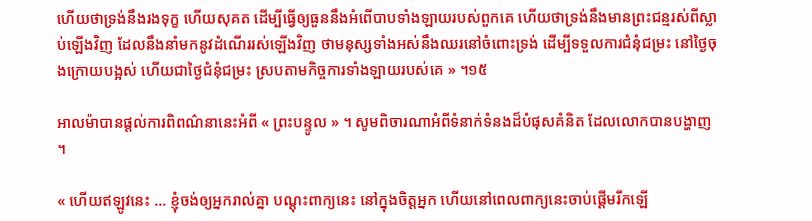ហើយថាទ្រង់នឹងរងទុក្ខ ហើយសុគត ដើម្បីធ្វើឲ្យធួននឹងអំពើបាបទាំងឡាយរបស់ពួកគេ ហើយថាទ្រង់នឹងមានព្រះជន្មរស់ពីស្លាប់ឡើងវិញ ដែលនឹងនាំមកនូវដំណើររស់ឡើងវិញ ថាមនុស្សទាំងអស់នឹងឈរនៅចំពោះទ្រង់ ដើម្បីទទួលការជំនុំជម្រះ នៅថ្ងៃចុងក្រោយបង្អស់ ហើយជាថ្ងៃជំនុំជម្រះ ស្របតាមកិច្ចការទាំងឡាយរបស់គេ » ។១៥

អាលម៉ាបានផ្តល់ការពិពណ៌នានេះអំពី « ព្រះបន្ទូល » ។ សូមពិចារណាអំពីទំនាក់ទំនងដ៏បំផុសគំនិត ដែលលោកបានបង្ហាញ ។

« ហើយឥឡូវនេះ … ខ្ញុំចង់ឲ្យអ្នករាល់គ្នា បណ្ដុះពាក្យនេះ នៅក្នុងចិត្តអ្នក ហើយនៅពេលពាក្យនេះចាប់ផ្ដើមរីកឡើ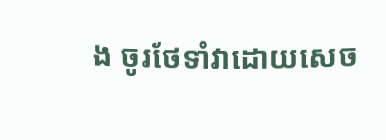ង ចូរថែទាំវាដោយសេច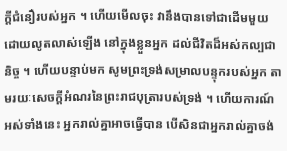ក្ដីជំនឿរបស់អ្នក ។ ហើយមើលចុះ វានឹងបានទៅជាដើមមួយ ដោយលូតលាស់ឡើង នៅក្នុងខ្លួនអ្នក ដល់ជីវិតដ៏អស់កល្បជានិច្ច ។ ហើយបន្ទាប់មក សូមព្រះទ្រង់សម្រាលបន្ទុករបស់អ្នក តាមរយៈសេចក្ដីអំណរនៃព្រះរាជបុត្រារបស់ទ្រង់ ។ ហើយការណ៍អស់ទាំងនេះ អ្នករាល់គ្នាអាចធ្វើបាន បើសិនជាអ្នករាល់គ្នាចង់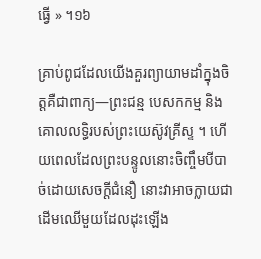ធ្វើ » ។១៦

គ្រាប់ពូជដែលយើងគួរព្យាយាមដាំក្នុងចិត្តគឺជាពាក្យ—ព្រះជន្ម បេសកកម្ម និងគោលលទ្ធិរបស់ព្រះយេស៊ូវគ្រីស្ទ ។ ហើយពេលដែលព្រះបន្ទូលនោះចិញ្ចឹមបីបាច់ដោយសេចក្ដីជំនឿ នោះវាអាចក្លាយជាដើមឈើមួយដែលដុះឡើង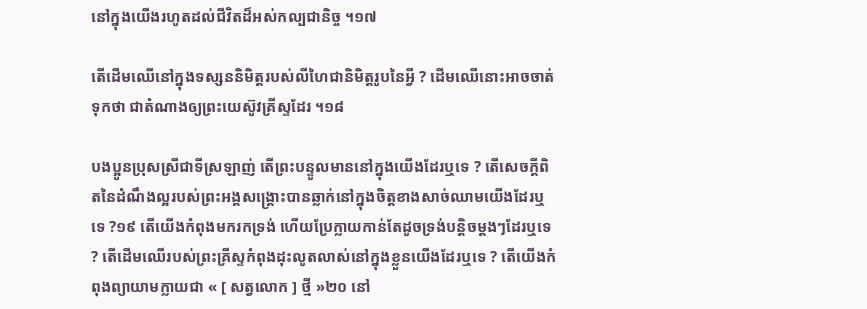នៅក្នុងយើងរហូតដល់ជីវិតដ៏អស់កល្បជានិច្ច ។១៧

តើដើមឈើនៅក្នុងទស្សននិមិត្តរបស់លីហៃជានិមិត្តរូបនៃអ្វី ? ដើមឈើនោះអាចចាត់ទុកថា ជាតំណាងឲ្យព្រះយេស៊ូវគ្រីស្ទដែរ ។១៨

បងប្អូនប្រុសស្រីជាទីស្រឡាញ់ តើព្រះបន្ទូលមាននៅក្នុងយើងដែរឬទេ ? តើសេចក្ដីពិតនៃដំណឹងល្អរបស់ព្រះអង្គសង្គ្រោះបានឆ្លាក់នៅក្នុងចិត្តខាងសាច់ឈាមយើងដែរឬទេ ?១៩ តើយើងកំពុងមករកទ្រង់ ហើយប្រែក្លាយកាន់តែដូចទ្រង់បន្ដិចម្ដងៗដែរឬទេ ? តើដើមឈើរបស់ព្រះគ្រីស្ទកំពុងដុះលូតលាស់នៅក្នុងខ្លួនយើងដែរឬទេ ? តើយើងកំពុងព្យាយាមក្លាយជា « [ សត្វលោក ] ថ្មី »២០ នៅ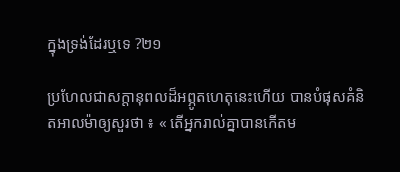ក្នុងទ្រង់ដែរឬទេ ?២១

ប្រហែលជាសក្តានុពលដ៏អព្ភូតហេតុនេះហើយ បានបំផុសគំនិតអាលម៉ាឲ្យសួរថា ៖ « តើអ្នករាល់គ្នាបានកើតម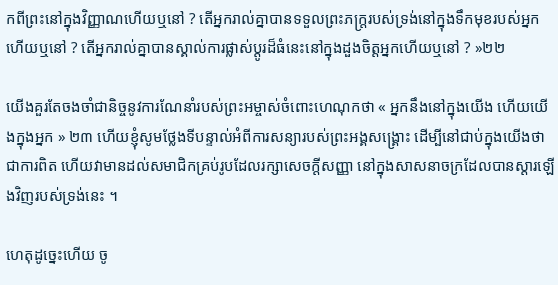កពីព្រះនៅក្នុងវិញ្ញាណហើយឬនៅ ? តើអ្នករាល់គ្នាបានទទួលព្រះភក្ត្ររបស់ទ្រង់នៅក្នុងទឹកមុខរបស់អ្នកហើយឬនៅ ? តើអ្នករាល់គ្នាបានស្គាល់ការផ្លាស់ប្ដូរដ៏ធំនេះនៅក្នុងដួងចិត្តអ្នកហើយឬនៅ ? »២២

យើងគួរតែចងចាំជានិច្ចនូវការណែនាំរបស់ព្រះអម្ចាស់ចំពោះហេណុកថា « អ្នកនឹងនៅក្នុងយើង ហើយយើងក្នុងអ្នក » ២៣ ហើយខ្ញុំសូមថ្លែងទីបន្ទាល់អំពីការសន្យារបស់ព្រះអង្គសង្គ្រោះ ដើម្បីនៅជាប់ក្នុងយើងថា ជាការពិត ហើយវាមានដល់សមាជិកគ្រប់រូបដែលរក្សាសេចក្ដីសញ្ញា នៅក្នុងសាសនាចក្រដែលបានស្ដារឡើងវិញរបស់ទ្រង់នេះ ។

ហេតុដូច្នេះហើយ ចូ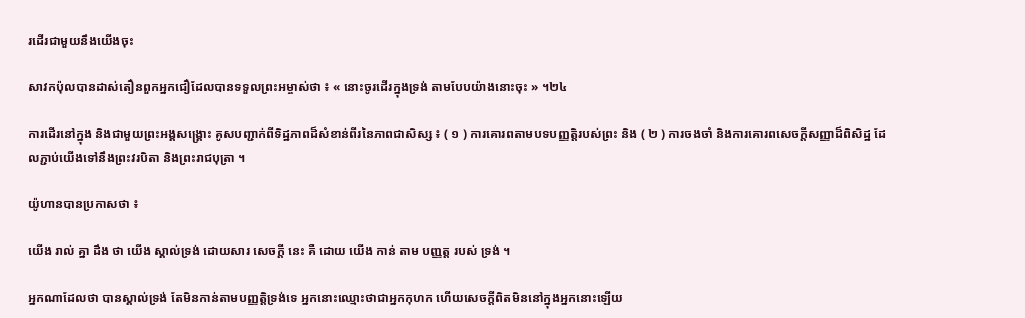រដើរជាមួយនឹងយើងចុះ

សាវកប៉ុលបានដាស់តឿនពួកអ្នកជឿដែលបានទទួលព្រះអម្ចាស់ថា ៖ « នោះចូរដើរក្នុងទ្រង់ តាមបែបយ៉ាងនោះចុះ » ។២៤

ការដើរនៅក្នុង និងជាមួយព្រះអង្គសង្រ្គោះ គូសបញ្ជាក់ពីទិដ្ឋភាពដ៏សំខាន់ពីរនៃភាពជាសិស្ស ៖ ( ១ ) ការគោរពតាមបទបញ្ញត្តិរបស់ព្រះ និង ( ២ ) ការចងចាំ និងការគោរពសេចក្ដីសញ្ញាដ៏ពិសិដ្ឋ ដែលភ្ជាប់យើងទៅនឹងព្រះវរបិតា និងព្រះរាជបុត្រា ។

យ៉ូហានបានប្រកាសថា ៖

យើង រាល់ គ្នា ដឹង ថា យើង ស្គាល់ទ្រង់ ដោយសារ សេចក្តី នេះ គឺ ដោយ យើង កាន់ តាម បញ្ញត្ត របស់ ទ្រង់ ។

អ្នកណាដែលថា បានស្គាល់ទ្រង់ តែមិនកាន់តាមបញ្ញត្តិទ្រង់ទេ អ្នកនោះឈ្មោះថាជាអ្នកកុហក ហើយសេចក្តីពិតមិននៅក្នុងអ្នកនោះឡើយ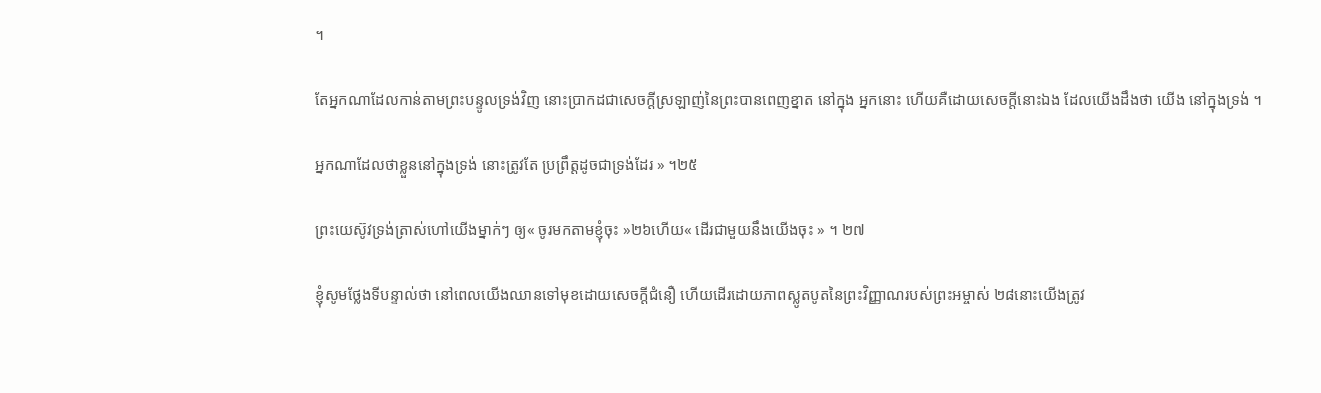។

តែអ្នកណាដែលកាន់តាមព្រះបន្ទូលទ្រង់វិញ នោះបា្រកដជាសេចក្តីស្រឡាញ់នៃព្រះបានពេញខ្នាត នៅក្នុង អ្នកនោះ ហើយគឺដោយសេចក្តីនោះឯង ដែលយើងដឹងថា យើង នៅក្នុងទ្រង់ ។

អ្នកណាដែលថាខ្លួននៅក្នុងទ្រង់ នោះត្រូវតែ ប្រព្រឹត្តដូចជាទ្រង់ដែរ » ។២៥

ព្រះយេស៊ូវទ្រង់ត្រាស់ហៅយើងម្នាក់ៗ ឲ្យ« ចូរមកតាមខ្ញុំចុះ »២៦ហើយ« ដើរជាមួយនឹងយើងចុះ » ។ ២៧

ខ្ញុំសូមថ្លែងទីបន្ទាល់ថា នៅពេលយើងឈានទៅមុខដោយសេចក្ដីជំនឿ ហើយដើរដោយភាពស្លូតបូតនៃព្រះវិញ្ញាណរបស់ព្រះអម្ចាស់ ២៨នោះយើងត្រូវ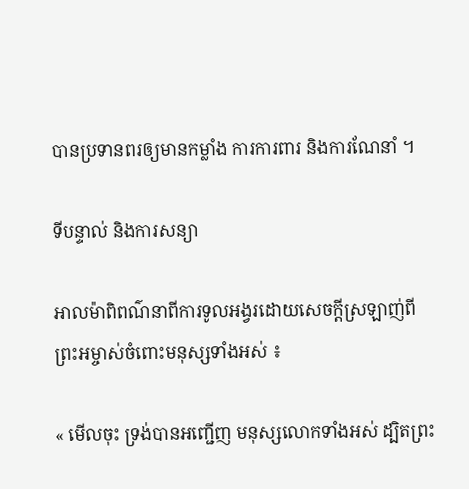បានប្រទានពរឲ្យមានកម្លាំង ការការពារ និងការណែនាំ ។

ទីបន្ទាល់ និងការសន្យា

អាលម៉ាពិពណ៌នាពីការទូលអង្វរដោយសេចក្ដីស្រឡាញ់ពីព្រះអម្ចាស់ចំពោះមនុស្សទាំងអស់ ៖

« មើលចុះ ទ្រង់បានអញ្ជើញ មនុស្សលោកទាំងអស់ ដ្បិតព្រះ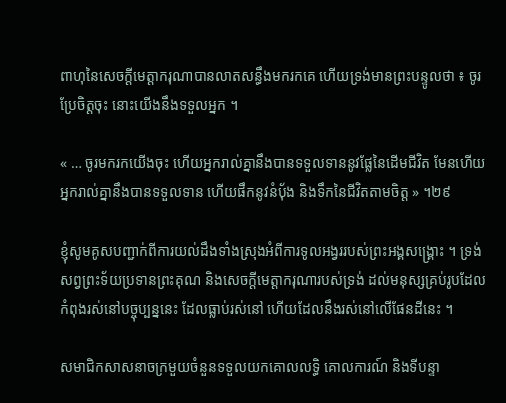ពាហុនៃសេចក្ដីមេត្តាករុណាបានលាតសន្ធឹងមករកគេ ហើយទ្រង់មានព្រះបន្ទូលថា ៖ ចូរប្រែចិត្តចុះ នោះយើងនឹងទទួលអ្នក ។

« … ចូរមករកយើងចុះ ហើយអ្នករាល់គ្នានឹងបានទទួលទាននូវផ្លែនៃដើមជីវិត មែនហើយ អ្នករាល់គ្នានឹងបានទទួលទាន ហើយផឹកនូវនំប៉័ង និងទឹកនៃជីវិតតាមចិត្ត » ។២៩

ខ្ញុំសូមគូសបញ្ជាក់ពីការយល់ដឹងទាំងស្រុងអំពីការទូលអង្វររបស់ព្រះអង្គសង្គ្រោះ ។ ទ្រង់សព្វព្រះទ័យប្រទានព្រះគុណ និងសេចក្តីមេត្តាករុណារបស់ទ្រង់ ដល់មនុស្សគ្រប់រូបដែលកំពុងរស់នៅបច្ចុប្បន្ននេះ ដែលធ្លាប់រស់នៅ ហើយដែលនឹងរស់នៅលើផែនដីនេះ ។

សមាជិកសាសនាចក្រមួយចំនួនទទួលយកគោលលទ្ធិ គោលការណ៍ និងទីបន្ទា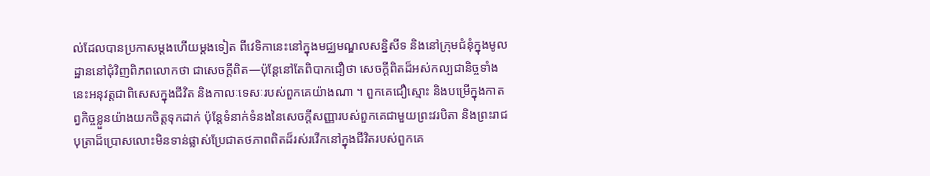ល់ដែលបានប្រកាសម្តងហើយម្តងទៀត ពីវេទិកានេះនៅក្នុងមជ្ឈមណ្ឌលសន្និសីទ និងនៅក្រុមជំនុំក្នុងមូលដ្ឋាននៅជុំវិញពិភពលោកថា ជាសេចក្តីពិត—ប៉ុន្តែនៅតែពិបាកជឿថា សេចក្ដីពិតដ៏អស់កល្បជានិច្ចទាំងនេះអនុវត្តជាពិសេសក្នុងជីវិត និងកាលៈទេសៈរបស់ពួកគេយ៉ាងណា ។ ពួកគេជឿស្មោះ និងបម្រើក្នុងកាតព្វកិច្ចខ្លួនយ៉ាងយកចិត្តទុកដាក់ ប៉ុន្តែទំនាក់ទំនងនៃសេចក្តីសញ្ញារបស់ពួកគេជាមួយព្រះវរបិតា និងព្រះរាជបុត្រាដ៏ប្រោសលោះមិនទាន់ផ្លាស់ប្រែជាតថភាពពិតដ៏រស់រវើកនៅក្នុងជីវិតរបស់ពួកគេ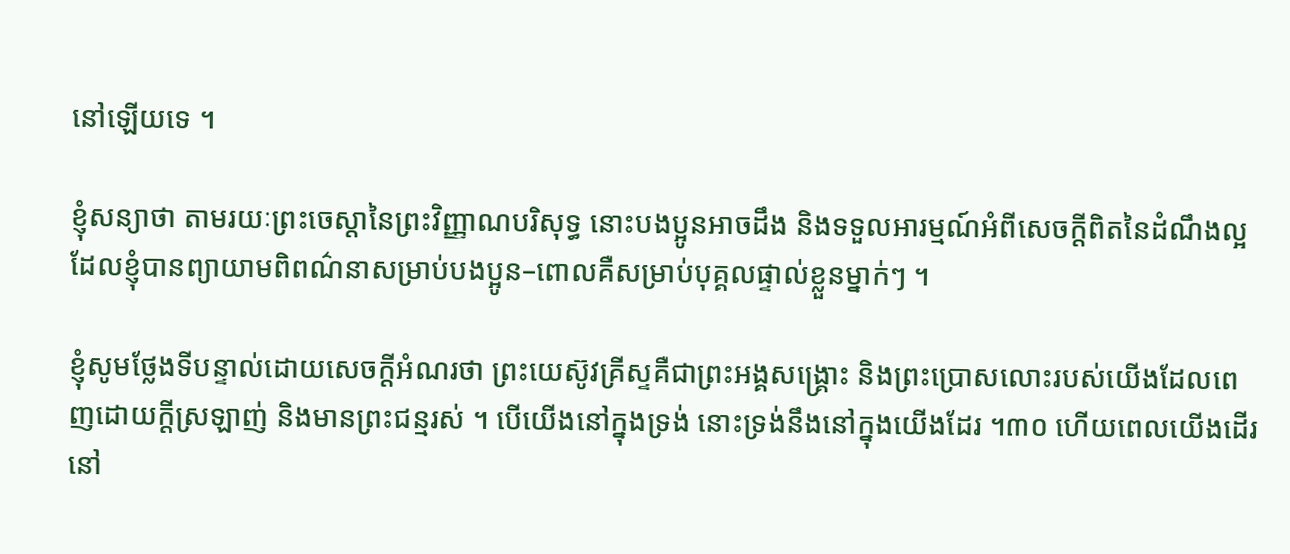នៅឡើយទេ ។

ខ្ញុំសន្យាថា តាមរយៈព្រះចេស្តានៃព្រះវិញ្ញាណបរិសុទ្ធ នោះបងប្អូនអាចដឹង និងទទួលអារម្មណ៍អំពីសេចក្តីពិតនៃដំណឹងល្អដែលខ្ញុំបានព្យាយាមពិពណ៌នាសម្រាប់បងប្អូន–ពោលគឺសម្រាប់បុគ្គលផ្ទាល់ខ្លួនម្នាក់ៗ ។

ខ្ញុំសូមថ្លែងទីបន្ទាល់ដោយសេចក្តីអំណរថា ព្រះយេស៊ូវគ្រីស្ទគឺជាព្រះអង្គសង្គ្រោះ និងព្រះប្រោសលោះរបស់យើងដែលពេញដោយក្តីស្រឡាញ់ និងមានព្រះជន្មរស់ ។ បើយើងនៅក្នុងទ្រង់ នោះទ្រង់នឹងនៅក្នុងយើងដែរ ។៣០ ហើយពេលយើងដើរនៅ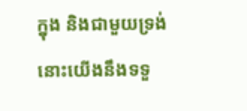ក្នុង និងជាមួយទ្រង់ នោះយើងនឹងទទួ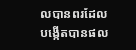លបានពរដែលបង្កើតបានផល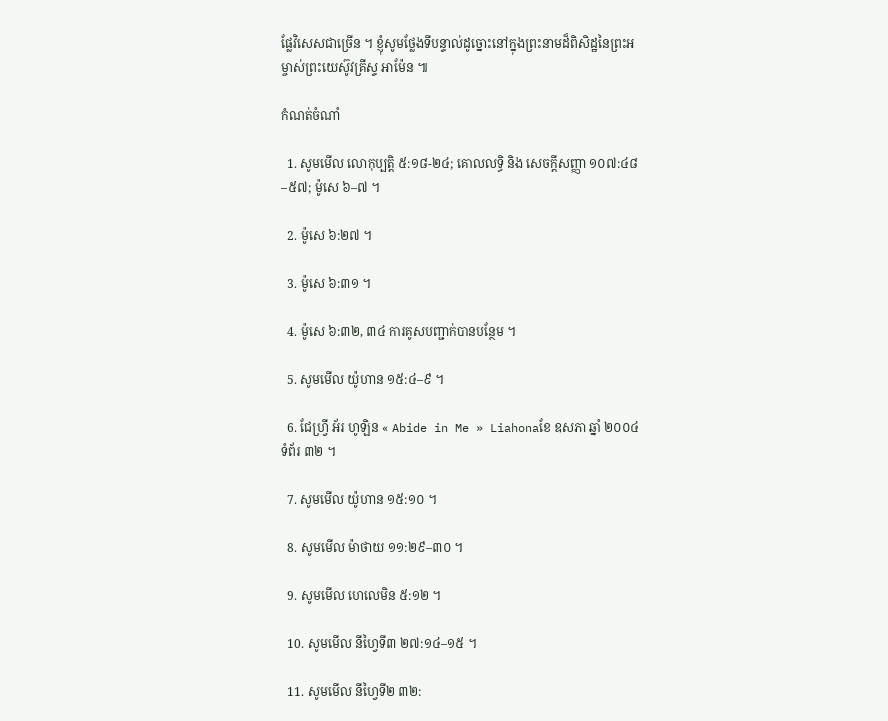ផ្លែវិសេសជាច្រើន ។ ខ្ញុំសូមថ្លែងទីបន្ទាល់ដូច្នោះនៅក្នុងព្រះនាមដ៏ពិសិដ្ឋនៃព្រះអម្ចាស់ព្រះយេស៊ូវគ្រីស្ទ អាម៉ែន ៕

កំណត់ចំណាំ

  1. សូមមើល លោកុប្បត្តិ ៥:១៨-២៤; គោលលទ្ធិ និង សេចក្តីសញ្ញា ១០៧:៤៨–៥៧; ម៉ូសេ ៦–៧ ។

  2. ម៉ូសេ ៦:២៧ ។

  3. ម៉ូសេ ៦:៣១ ។

  4. ម៉ូសេ ៦:៣២, ៣៤ ការគូសបញ្ជាក់បានបន្ថែម ។

  5. សូមមើល យ៉ូហាន ១៥:៤–៩ ។

  6. ជែហ្វ្រី អ័រ ហូឡិន « Abide in Me » Liahonaខែ ឧសភា ឆ្នាំ ២០០៤ ទំព័រ ៣២ ។

  7. សូមមើល យ៉ូហាន ១៥:១០ ។

  8. សូមមើល ម៉ាថាយ ១១:២៩–៣០ ។

  9. សូមមើល ហេលេមិន ៥:១២ ។

  10. សូមមើល នីហ្វៃទី៣ ២៧:១៤–១៥ ។

  11. សូមមើល នីហ្វៃទី២ ៣២: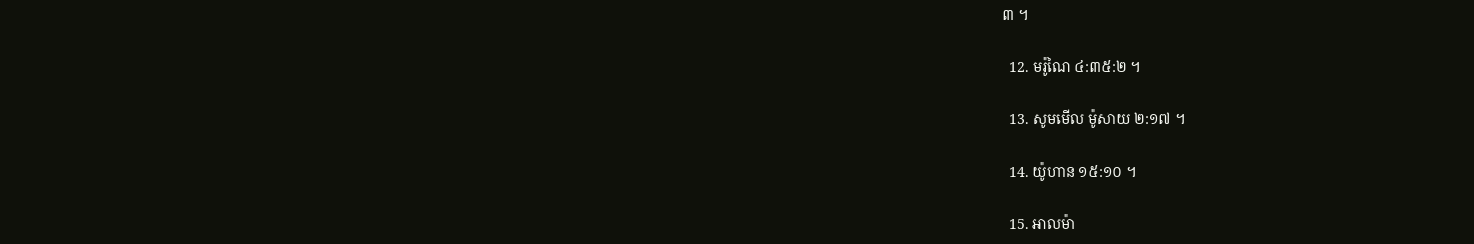៣ ។

  12. មរ៉ូណៃ ៤:៣៥:២ ។

  13. សូមមើល ម៉ូសាយ ២:១៧ ។

  14. យ៉ូហាន ១៥:១០ ។

  15. អាលម៉ា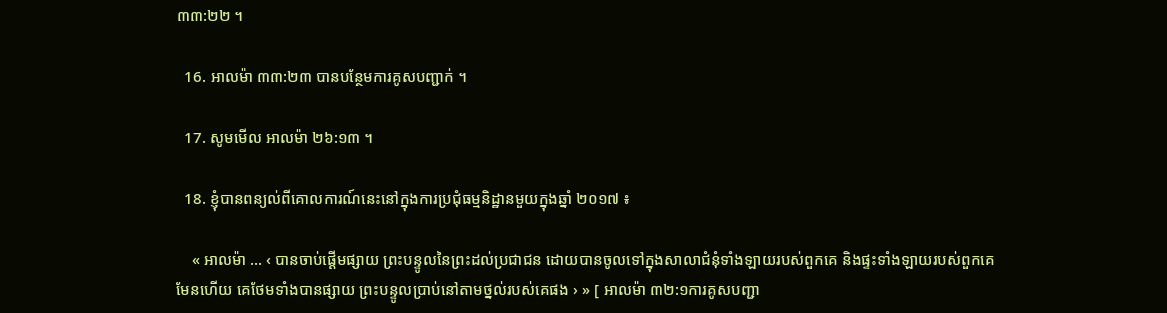៣៣:២២ ។

  16. អាលម៉ា ៣៣:២៣ បានបន្ថែមការគូសបញ្ជាក់ ។

  17. សូមមើល អាលម៉ា ២៦:១៣ ។

  18. ខ្ញុំបានពន្យល់ពីគោលការណ៍នេះនៅក្នុងការប្រជុំធម្មនិដ្ឋានមួយក្នុងឆ្នាំ ២០១៧ ៖

    « អាលម៉ា … ‹ បានចាប់ផ្ដើមផ្សាយ ព្រះបន្ទូលនៃព្រះដល់ប្រជាជន ដោយបានចូលទៅក្នុងសាលាជំនុំទាំងឡាយរបស់ពួកគេ និងផ្ទះទាំងឡាយរបស់ពួកគេ មែនហើយ គេថែមទាំងបានផ្សាយ ព្រះបន្ទូលប្រាប់នៅតាមថ្នល់របស់គេផង › » [ អាលម៉ា ៣២:១ការគូសបញ្ជា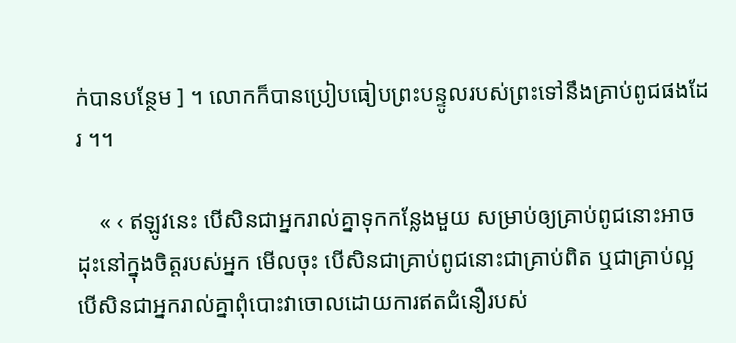ក់បានបន្ថែម ] ។ លោកក៏បានប្រៀបធៀបព្រះបន្ទូលរបស់ព្រះទៅនឹងគ្រាប់ពូជផងដែរ ។។

    « ‹ ឥឡូវនេះ បើសិនជាអ្នករាល់គ្នាទុកកន្លែងមួយ សម្រាប់ឲ្យគ្រាប់ពូជនោះអាចដុះនៅក្នុងចិត្តរបស់អ្នក មើលចុះ បើសិនជាគ្រាប់ពូជនោះជាគ្រាប់ពិត ឬជាគ្រាប់ល្អ បើសិនជាអ្នករាល់គ្នាពុំបោះវាចោលដោយការឥតជំនឿរបស់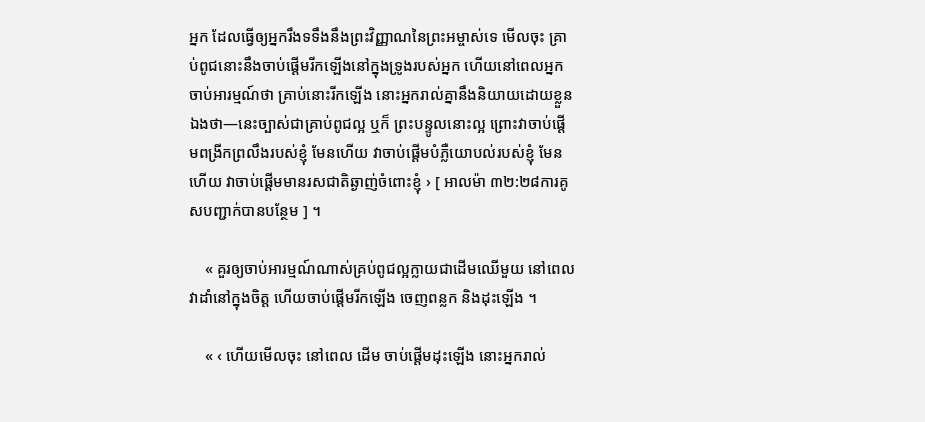អ្នក ដែលធ្វើឲ្យអ្នករឹងទទឹងនឹងព្រះវិញ្ញាណនៃព្រះអម្ចាស់ទេ មើលចុះ គ្រាប់ពូជនោះនឹងចាប់ផ្ដើមរីកឡើងនៅក្នុងទ្រូងរបស់អ្នក ហើយនៅពេលអ្នកចាប់អារម្មណ៍ថា គ្រាប់នោះរីកឡើង នោះអ្នករាល់គ្នានឹងនិយាយដោយខ្លួនឯងថា—នេះច្បាស់ជាគ្រាប់ពូជល្អ ឬក៏ ព្រះបន្ទូលនោះល្អ ព្រោះវាចាប់ផ្ដើមពង្រីកព្រលឹងរបស់ខ្ញុំ មែនហើយ វាចាប់ផ្ដើមបំភ្លឺយោបល់របស់ខ្ញុំ មែនហើយ វាចាប់ផ្ដើមមានរសជាតិឆ្ងាញ់ចំពោះខ្ញុំ › [ អាលម៉ា ៣២:២៨ការគូសបញ្ជាក់បានបន្ថែម ] ។

    « គួរឲ្យចាប់អារម្មណ៍ណាស់គ្រប់ពូជល្អក្លាយជាដើមឈើមួយ នៅពេលវាដាំនៅក្នុងចិត្ត ហើយចាប់ផ្ដើមរីកឡើង ចេញពន្លក និងដុះឡើង ។

    « ‹ ហើយមើលចុះ នៅពេល ដើម ចាប់ផ្ដើមដុះឡើង នោះអ្នករាល់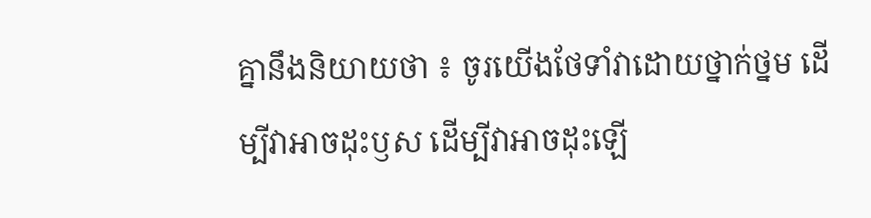គ្នានឹងនិយាយថា ៖ ចូរយើងថែទាំវាដោយថ្នាក់ថ្នម ដើម្បីវាអាចដុះឫស ដើម្បីវាអាចដុះឡើ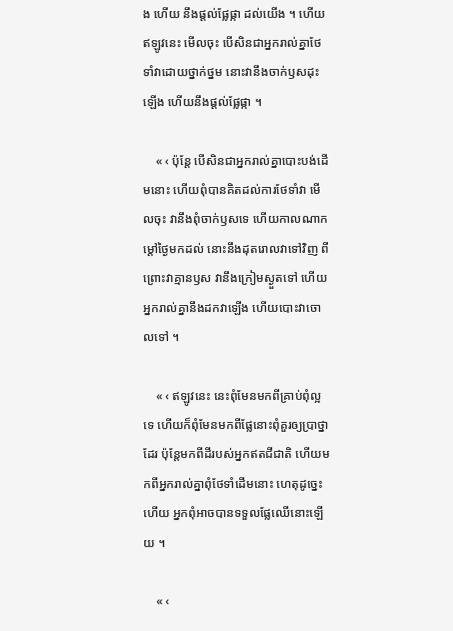ង ហើយ នឹងផ្ដល់ផ្លែផ្កា ដល់យើង ។ ហើយឥឡូវនេះ មើលចុះ បើសិនជាអ្នករាល់គ្នាថែទាំវាដោយថ្នាក់ថ្នម នោះវានឹងចាក់ឫសដុះឡើង ហើយនឹងផ្ដល់ផ្លែផ្កា ។

    « ‹ ប៉ុន្តែ បើសិនជាអ្នករាល់គ្នាបោះបង់ដើមនោះ ហើយពុំបានគិតដល់ការថែទាំវា មើលចុះ វានឹងពុំចាក់ឫសទេ ហើយកាលណាកម្ដៅថ្ងៃមកដល់ នោះនឹងដុតរោលវាទៅវិញ ពីព្រោះវាគ្មានឫស វានឹងក្រៀមស្ងួតទៅ ហើយអ្នករាល់គ្នានឹងដកវាឡើង ហើយបោះវាចោលទៅ ។

    « ‹ ឥឡូវនេះ នេះពុំមែនមកពីគ្រាប់ពុំល្អទេ ហើយក៏ពុំមែនមកពីផ្លែនោះពុំគួរឲ្យប្រាថ្នាដែរ ប៉ុន្តែមកពីដីរបស់អ្នកឥតជីជាតិ ហើយមកពីអ្នករាល់គ្នាពុំថែទាំដើមនោះ ហេតុដូច្នេះហើយ អ្នកពុំអាចបានទទួលផ្លែឈើនោះឡើយ ។

    « ‹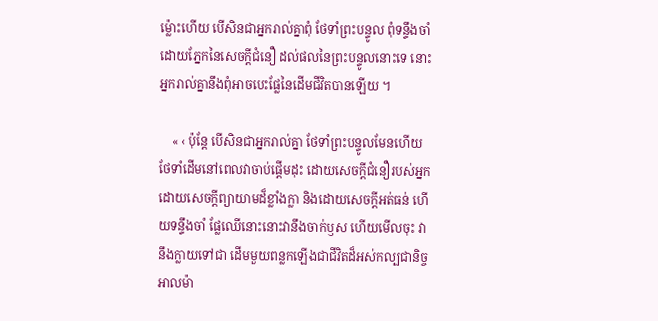ម្ល៉ោះហើយ បើសិនជាអ្នករាល់គ្នាពុំ ថែទាំព្រះបន្ទូល ពុំទន្ទឹងចាំដោយភ្នែកនៃសេចក្ដីជំនឿ ដល់ផលនៃព្រះបន្ទូលនោះទេ នោះអ្នករាល់គ្នានឹងពុំអាចបេះផ្លែនៃដើមជីវិតបានឡើយ ។

    « ‹ ប៉ុន្តែ បើសិនជាអ្នករាល់គ្នា ថែទាំព្រះបន្ទូលមែនហើយ ថែទាំដើមនៅពេលវាចាប់ផ្ដើមដុះ ដោយសេចក្ដីជំនឿរបស់អ្នក ដោយសេចក្ដីព្យាយាមដ៏ខ្លាំងក្លា និងដោយសេចក្ដីអត់ធន់ ហើយទន្ទឹងចាំ ផ្លែឈើនោះនោះវានឹងចាក់ឫស ហើយមើលចុះ វានឹងក្លាយទៅជា ដើមមួយពន្លកឡើងជាជីវិតដ៏អស់កល្បជានិច្ចអាលម៉ា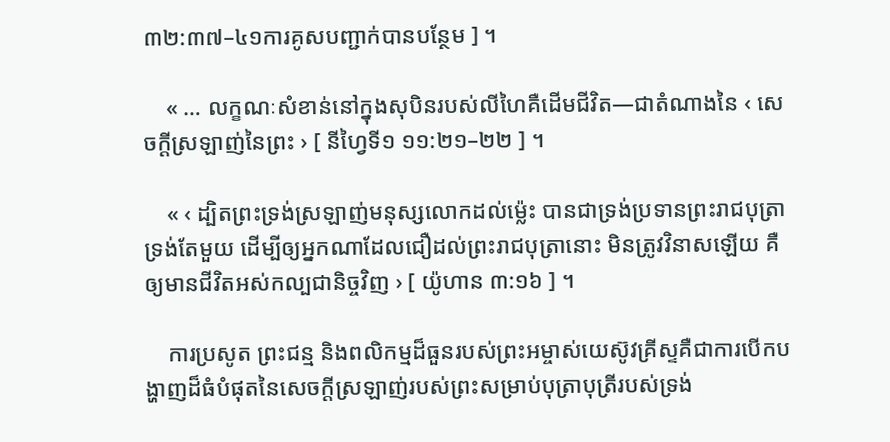៣២:៣៧–៤១ការគូសបញ្ជាក់បានបន្ថែម ] ។

    « … លក្ខណៈសំខាន់នៅក្នុងសុបិនរបស់លីហៃគឺដើមជីវិត—ជាតំណាងនៃ ‹ សេចក្តីស្រឡាញ់នៃព្រះ › [ នីហ្វៃទី១ ១១:២១–២២ ] ។

    « ‹ ដ្បិតព្រះទ្រង់ស្រឡាញ់មនុស្សលោកដល់ម៉្លេះ បានជាទ្រង់ប្រទានព្រះរាជបុត្រាទ្រង់តែមួយ ដើម្បីឲ្យអ្នកណាដែលជឿដល់ព្រះរាជបុត្រានោះ មិនត្រូវវិនាសឡើយ គឺឲ្យមានជីវិតអស់កល្បជានិច្ចវិញ › [ យ៉ូហាន ៣:១៦ ] ។

    ការប្រសូត ព្រះជន្ម និងពលិកម្មដ៏ធួនរបស់ព្រះអម្ចាស់យេស៊ូវគ្រីស្ទគឺជាការបើកបង្ហាញដ៏ធំបំផុតនៃសេចក្តីស្រឡាញ់របស់ព្រះសម្រាប់បុត្រាបុត្រីរបស់ទ្រង់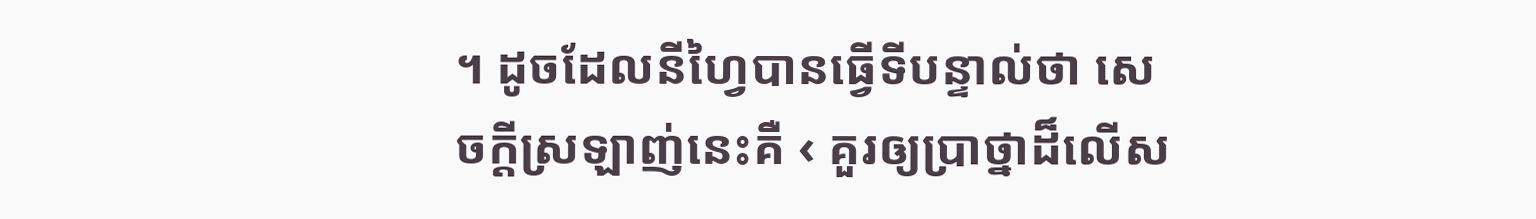។ ដូចដែលនីហ្វៃបានធ្វើទីបន្ទាល់ថា សេចក្តីស្រឡាញ់នេះគឺ ‹ គួរឲ្យប្រាថ្នាដ៏លើស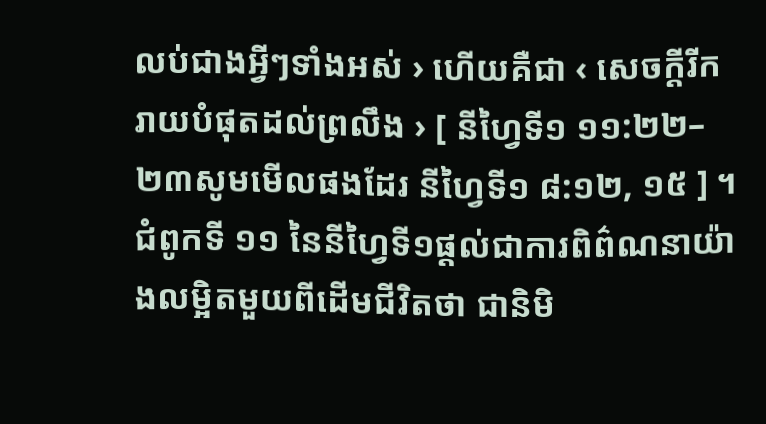លប់ជាងអ្វីៗទាំងអស់ › ហើយគឺជា ‹ សេចក្តីរីករាយបំផុតដល់ព្រលឹង › [ នីហ្វៃទី១ ១១:២២–២៣សូមមើលផងដែរ នីហ្វៃទី១ ៨:១២, ១៥ ] ។ ជំពូកទី ១១ នៃនីហ្វៃទី១ផ្តល់ជាការពិព៌ណនាយ៉ាងលម្អិតមួយពីដើមជីវិតថា ជានិមិ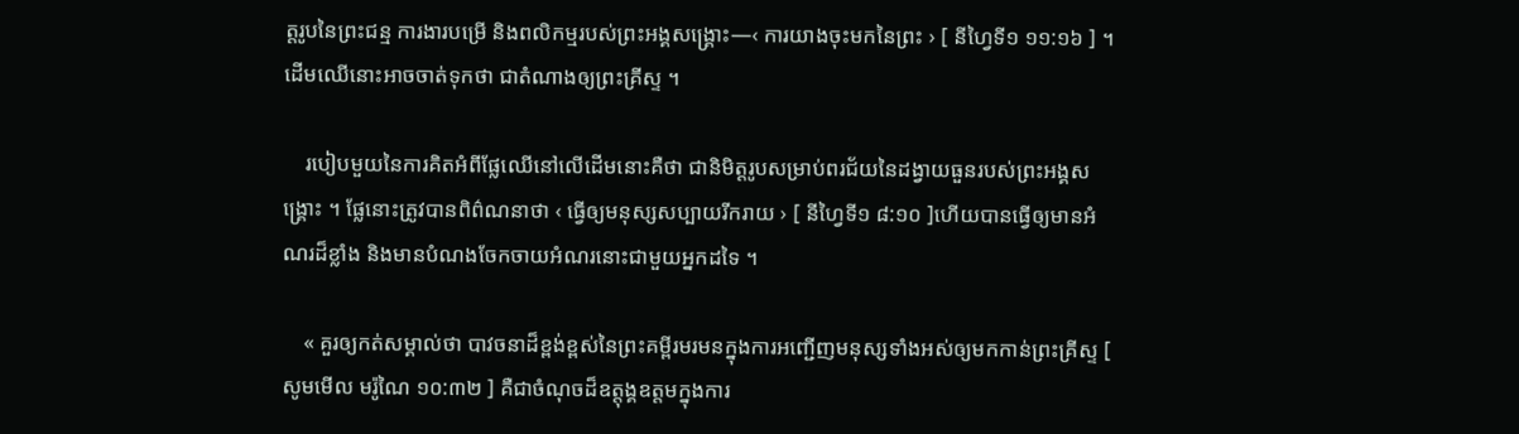ត្តរូបនៃព្រះជន្ម ការងារបម្រើ និងពលិកម្មរបស់ព្រះអង្គសង្គ្រោះ—‹ ការយាងចុះមកនៃព្រះ › [ នីហ្វៃទី១ ១១:១៦ ] ។ ដើមឈើនោះអាចចាត់ទុកថា ជាតំណាងឲ្យព្រះគ្រីស្ទ ។

    របៀបមួយនៃការគិតអំពីផ្លែឈើនៅលើដើមនោះគឺថា ជានិមិត្តរូបសម្រាប់ពរជ័យនៃដង្វាយធួនរបស់ព្រះអង្គសង្គ្រោះ ។ ផ្លែនោះត្រូវបានពិព៌ណនាថា ‹ ធ្វើឲ្យមនុស្សសប្បាយរីករាយ › [ នីហ្វៃទី១ ៨:១០ ]ហើយបានធ្វើឲ្យមានអំណរដ៏ខ្លាំង និងមានបំណងចែកចាយអំណរនោះជាមួយអ្នកដទៃ ។

    « គួរឲ្យកត់សម្គាល់ថា បាវចនាដ៏ខ្ពង់ខ្ពស់នៃព្រះគម្ពីរមរមនក្នុងការអញ្ជើញមនុស្សទាំងអស់ឲ្យមកកាន់ព្រះគ្រីស្ទ [ សូមមើល មរ៉ូណៃ ១០:៣២ ] គឺជាចំណុចដ៏ឧត្តុង្គឧត្តមក្នុងការ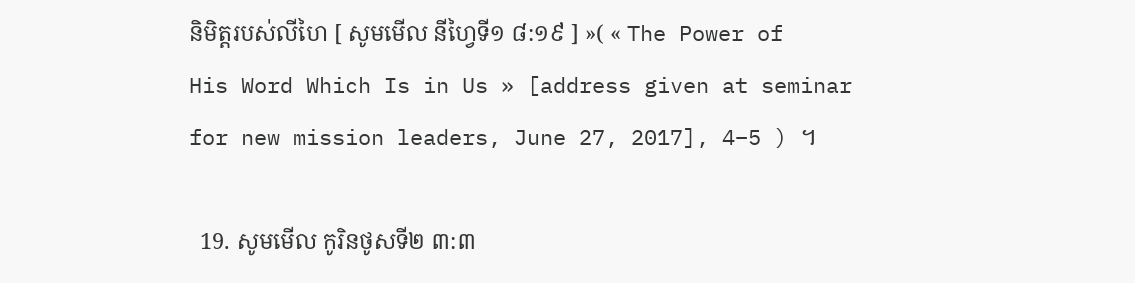និមិត្តរបស់លីហៃ [ សូមមើល នីហ្វៃទី១ ៨:១៩ ] »( « The Power of His Word Which Is in Us » [address given at seminar for new mission leaders, June 27, 2017], 4–5 ) ។

  19. សូមមើល កូរិនថូសទី២ ៣:៣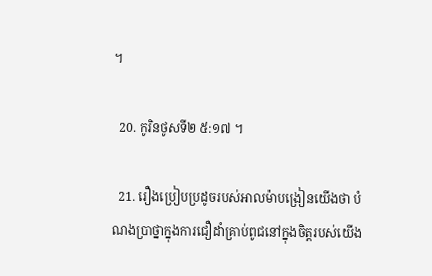។

  20. កូរិនថូសទី២ ៥:១៧ ។

  21. រឿងប្រៀបប្រដូចរបស់អាលម៉ាបង្រៀនយើងថា បំណងប្រាថ្នាក្នុងការជឿដាំគ្រាប់ពូជនៅក្នុងចិត្តរបស់យើង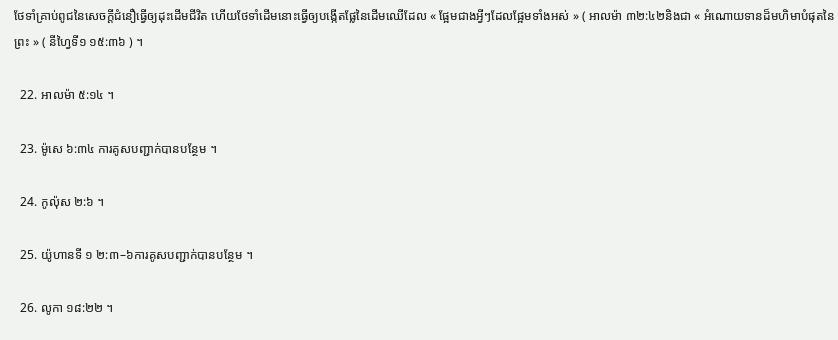ថែទាំគ្រាប់ពូជនៃសេចក្ដីជំនឿធ្វើឲ្យដុះដើមជីវិត ហើយថែទាំដើមនោះធ្វើឲ្យបង្កើតផ្លែនៃដើមឈើដែល « ផ្អែមជាងអ្វីៗដែលផ្អែមទាំងអស់ » ( អាលម៉ា ៣២:៤២និងជា « អំណោយទានដ៏មហិមាបំផុតនៃព្រះ » ( នីហ្វៃទី១ ១៥:៣៦ ) ។

  22. អាលម៉ា ៥:១៤ ។

  23. ម៉ូសេ ៦:៣៤ ការគូសបញ្ជាក់បានបន្ថែម ។

  24. កូល៉ុស ២:៦ ។

  25. យ៉ូហានទី ១ ២:៣–៦ការគូសបញ្ជាក់បានបន្ថែម ។

  26. លូកា ១៨:២២ ។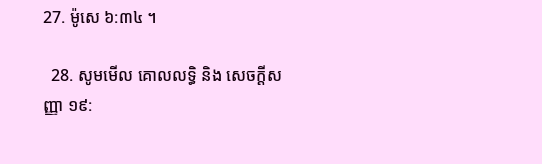27. ម៉ូសេ ៦:៣៤ ។

  28. សូមមើល គោលលទ្ធិ និង សេចក្តីសញ្ញា ១៩: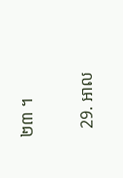២៣ ។

  29. អាល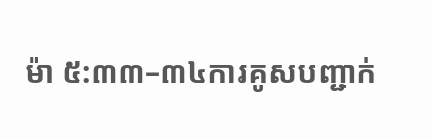ម៉ា ៥:៣៣–៣៤ការគូសបញ្ជាក់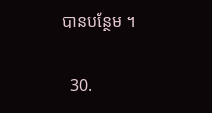បានបន្ថែម ។

  30.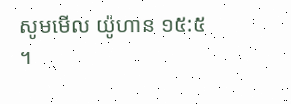សូមមើល យ៉ូហាន ១៥:៥ ។